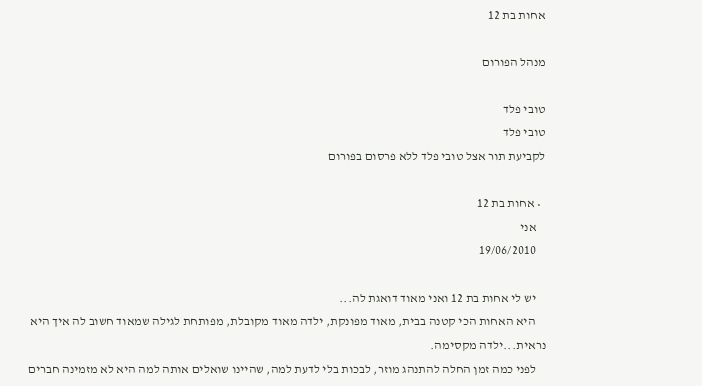אחות בת 12

מנהל הפורום

טובי פלד
טובי פלד
לקביעת תור אצל טובי פלד ללא פרסום בפורום

  • אחות בת 12
    אני
    19/06/2010

    יש לי אחות בת 12 ואני מאוד דואגת לה...
    היא האחות הכי קטנה בבית, מאוד מפונקת, ילדה מאוד מקובלת, מפותחת לגילה שמאוד חשוב לה איך היא נראית...ילדה מקסימה.
    לפני כמה זמן החלה להתנהג מוזר, לבכות בלי לדעת למה, שהיינו שואלים אותה למה היא לא מזמינה חברים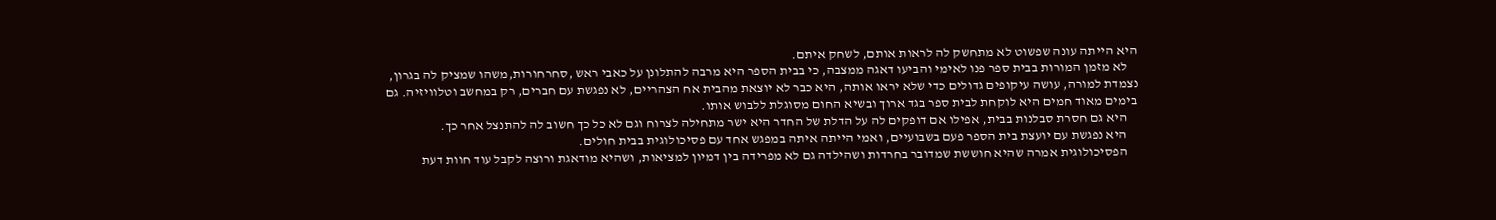היא הייתה עונה שפשוט לא מתחשק לה לראות אותם, לשחק איתם.
    לא מזמן המורות בבית ספר פנו לאימי והביעו דאגה ממצבה, כי בבית הספר היא מרבה להתלונן על כאבי ראש ,סחרחורות,משהו שמציק לה בגרון, נצמדת למורה, עושה עיקופים גדולים כדי שלא יראו אותה, היא כבר לא יוצאת מהבית אח הצהריים, לא נפגשת עם חברים, רק במחשב וטלוויזיה. גם בימים מאוד חמים היא לוקחת לבית ספר בגד ארוך ובשיא החום מסוגלת ללבוש אותו.
    היא גם חסרת סבלנות בבית, אפילו אם דופקים לה על הדלת של החדר היא ישר מתחילה לצרוח וגם לא כל כך חשוב לה להתנצל אחר כך.
    היא נפגשת עם יועצת בית הספר פעם בשבועיים, ואמי הייתה איתה במפגש אחד עם פסיכולוגית בבית חולים.
    הפסיכולוגית אמרה שהיא חוששת שמדובר בחרדות ושהילדה גם לא מפרידה בין דמיון למציאות, ושהיא מודאגת ורוצה לקבל עוד חוות דעת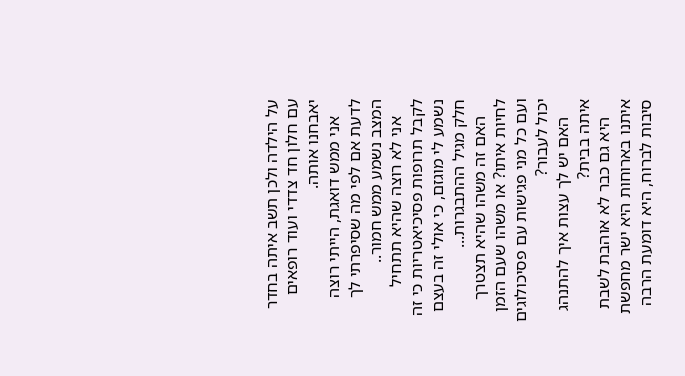על הילדה ולכן תשב איתה בחדר עם חלון חד צדדי ועוד רופאים יאבחנו אותה.
    אני ממש דואגת, הייתי רוצה לדעת אם לפי מה שסיפרתי לך המצב נשמע ממש חמור..
    אני לא רוצה שהיא תתחיל לקבל תרופות פסיכיאטריות כי זה נשמע לי מוגזם, כי אולי זה בעצם חלק מגיל ההתבגרות...
    האם זה משהו שהיא תצטרך לחיות איתו? או משהו שעם הזמן ועם כל מני פגישות עם פסיכולוגים יכול לעבור?
    האם יש לך עצות איך להתנהג איתה בבית?
    היא גם כבר לא אוהבת לשבת איתנו בארוחות היא ישר מחפשת סיבות לברוח, היא דומעת הרבה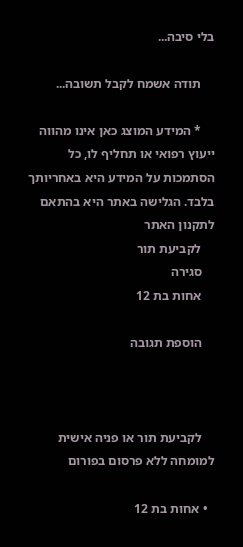בלי סיבה...

    תודה אשמח לקבל תשובה...

    * המידע המוצג כאן אינו מהווה ייעוץ רפואי או תחליף לו, כל הסתמכות על המידע היא באחריותך בלבד. הגלישה באתר היא בהתאם לתקנון האתר
    לקביעת תור
    סגירה
    אחות בת 12

    הוספת תגובה



    לקביעת תור או פניה אישית למומחה ללא פרסום בפורום

  • אחות בת 12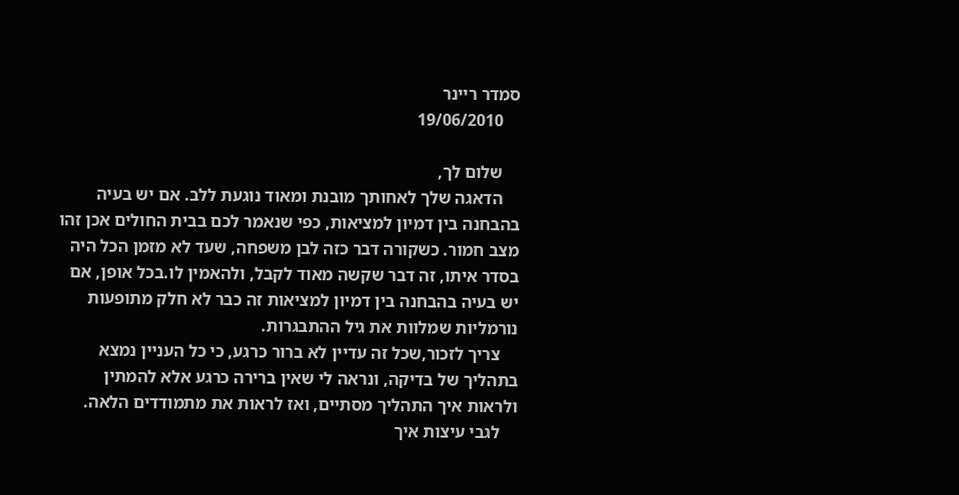סמדר ריינר
    19/06/2010

    שלום לך,
    הדאגה שלך לאחותך מובנת ומאוד נוגעת ללב. אם יש בעיה בהבחנה בין דמיון למציאות, כפי שנאמר לכם בבית החולים אכן זהו מצב חמור. כשקורה דבר כזה לבן משפחה, שעד לא מזמן הכל היה בסדר איתו, זה דבר שקשה מאוד לקבל, ולהאמין לו.בכל אופן, אם יש בעיה בהבחנה בין דמיון למציאות זה כבר לא חלק מתופעות נורמליות שמלוות את גיל ההתבגרות.
    צריך לזכור,שכל זה עדיין לא ברור כרגע, כי כל העניין נמצא בתהליך של בדיקה, ונראה לי שאין ברירה כרגע אלא להמתין ולראות איך התהליך מסתיים, ואז לראות את מתמודדים הלאה.
    לגבי עיצות איך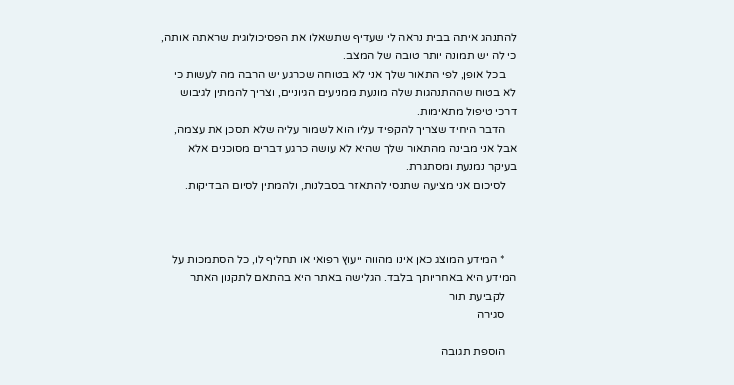להתנהג איתה בבית נראה לי שעדיף שתשאלו את הפסיכולוגית שראתה אותה, כי לה יש תמונה יותר טובה של המצב.
    בכל אופן, לפי התאור שלך אני לא בטוחה שכרגע יש הרבה מה לעשות כי לא בטוח שההתנהגות שלה מונעת ממניעים הגיוניים, וצריך להמתין לגיבוש דרכי טיפול מתאימות.
    הדבר היחיד שצריך להקפיד עליו הוא לשמור עליה שלא תסכן את עצמה, אבל אני מבינה מהתאור שלך שהיא לא עושה כרגע דברים מסוכנים אלא בעיקר נמנעת ומסתגרת.
    לסיכום אני מציעה שתנסי להתאזר בסבלנות, ולהמתין לסיום הבדיקות.



    * המידע המוצג כאן אינו מהווה ייעוץ רפואי או תחליף לו, כל הסתמכות על המידע היא באחריותך בלבד. הגלישה באתר היא בהתאם לתקנון האתר
    לקביעת תור
    סגירה

    הוספת תגובה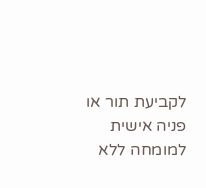לקביעת תור או פניה אישית למומחה ללא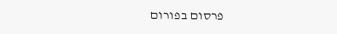פרסום בפורום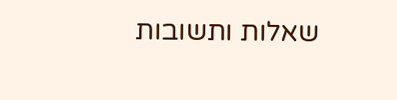שאלות ותשובות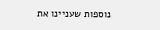נוספות שעניינו את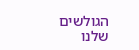הגולשים שלנו